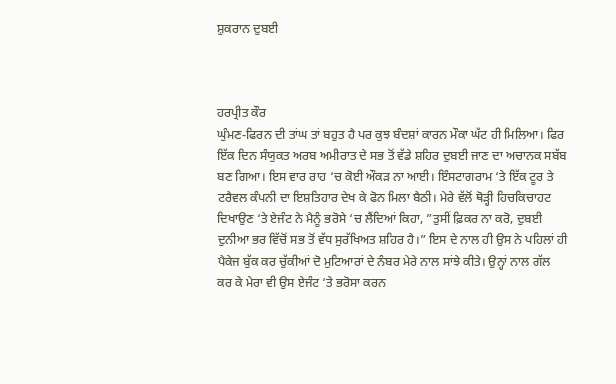ਸ਼ੁਕਰਾਨ ਦੁਬਈ



ਹਰਪ੍ਰੀਤ ਕੌਰ
ਘੁੰਮਣ-ਫਿਰਨ ਦੀ ਤਾਂਘ ਤਾਂ ਬਹੁਤ ਹੈ ਪਰ ਕੁਝ ਬੰਦਸ਼ਾਂ ਕਾਰਨ ਮੌਕਾ ਘੱਟ ਹੀ ਮਿਲਿਆ। ਫਿਰ ਇੱਕ ਦਿਨ ਸੰਯੁਕਤ ਅਰਬ ਅਮੀਰਾਤ ਦੇ ਸਭ ਤੋਂ ਵੱਡੇ ਸ਼ਹਿਰ ਦੁਬਈ ਜਾਣ ਦਾ ਅਚਾਨਕ ਸਬੱਬ ਬਣ ਗਿਆ। ਇਸ ਵਾਰ ਰਾਹ ‘ਚ ਕੋਈ ਔਕੜ ਨਾ ਆਈ। ਇੰਸਟਾਗਰਾਮ ‘ਤੇ ਇੱਕ ਟੂਰ ਤੇ ਟਰੈਵਲ ਕੰਪਨੀ ਦਾ ਇਸ਼ਤਿਹਾਰ ਦੇਖ ਕੇ ਫੋਨ ਮਿਲਾ ਬੈਠੀ। ਮੇਰੇ ਵੱਲੋਂ ਥੋੜ੍ਹੀ ਹਿਚਕਿਚਾਹਟ ਦਿਖਾਉਣ ‘ਤੇ ਏਜੰਟ ਨੇ ਮੈਨੂੰ ਭਰੋਸੇ ‘ਚ ਲੈਂਦਿਆਂ ਕਿਹਾ, ”ਤੁਸੀਂ ਫ਼ਿਕਰ ਨਾ ਕਰੋ, ਦੁਬਈ ਦੁਨੀਆ ਭਰ ਵਿੱਚੋਂ ਸਭ ਤੋਂ ਵੱਧ ਸੁਰੱਖਿਅਤ ਸ਼ਹਿਰ ਹੈ।” ਇਸ ਦੇ ਨਾਲ ਹੀ ਉਸ ਨੇ ਪਹਿਲਾਂ ਹੀ ਪੈਕੇਜ ਬੁੱਕ ਕਰ ਚੁੱਕੀਆਂ ਦੋ ਮੁਟਿਆਰਾਂ ਦੇ ਨੰਬਰ ਮੇਰੇ ਨਾਲ ਸਾਂਝੇ ਕੀਤੇ। ਉਨ੍ਹਾਂ ਨਾਲ ਗੱਲ ਕਰ ਕੇ ਮੇਰਾ ਵੀ ਉਸ ਏਜੰਟ ‘ਤੇ ਭਰੋਸਾ ਕਰਨ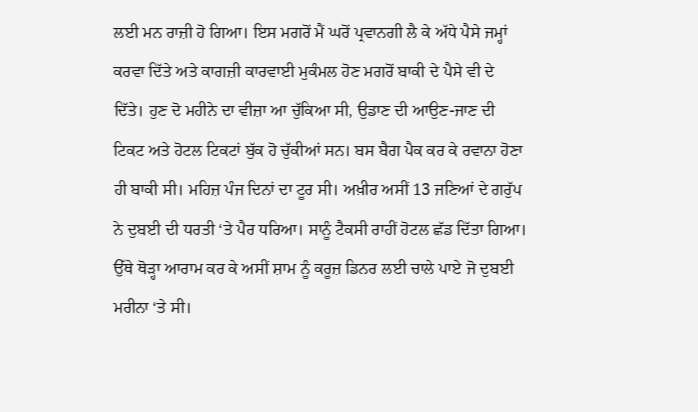ਲਈ ਮਨ ਰਾਜ਼ੀ ਹੋ ਗਿਆ। ਇਸ ਮਗਰੋਂ ਮੈਂ ਘਰੋਂ ਪ੍ਰਵਾਨਗੀ ਲੈ ਕੇ ਅੱਧੇ ਪੈਸੇ ਜਮ੍ਹਾਂ ਕਰਵਾ ਦਿੱਤੇ ਅਤੇ ਕਾਗਜ਼ੀ ਕਾਰਵਾਈ ਮੁਕੰਮਲ ਹੋਣ ਮਗਰੋਂ ਬਾਕੀ ਦੇ ਪੈਸੇ ਵੀ ਦੇ ਦਿੱਤੇ। ਹੁਣ ਦੋ ਮਹੀਨੇ ਦਾ ਵੀਜ਼ਾ ਆ ਚੁੱਕਿਆ ਸੀ, ਉਡਾਣ ਦੀ ਆਉਣ-ਜਾਣ ਦੀ ਟਿਕਟ ਅਤੇ ਹੋਟਲ ਟਿਕਟਾਂ ਬੁੱਕ ਹੋ ਚੁੱਕੀਆਂ ਸਨ। ਬਸ ਬੈਗ ਪੈਕ ਕਰ ਕੇ ਰਵਾਨਾ ਹੋਣਾ ਹੀ ਬਾਕੀ ਸੀ। ਮਹਿਜ਼ ਪੰਜ ਦਿਨਾਂ ਦਾ ਟੂਰ ਸੀ। ਅਖ਼ੀਰ ਅਸੀਂ 13 ਜਣਿਆਂ ਦੇ ਗਰੁੱਪ ਨੇ ਦੁਬਈ ਦੀ ਧਰਤੀ ‘ਤੇ ਪੈਰ ਧਰਿਆ। ਸਾਨੂੰ ਟੈਕਸੀ ਰਾਹੀਂ ਹੋਟਲ ਛੱਡ ਦਿੱਤਾ ਗਿਆ। ਉੱਥੇ ਥੋੜ੍ਹਾ ਆਰਾਮ ਕਰ ਕੇ ਅਸੀਂ ਸ਼ਾਮ ਨੂੰ ਕਰੂਜ਼ ਡਿਨਰ ਲਈ ਚਾਲੇ ਪਾਏ ਜੋ ਦੁਬਈ ਮਰੀਨਾ ‘ਤੇ ਸੀ।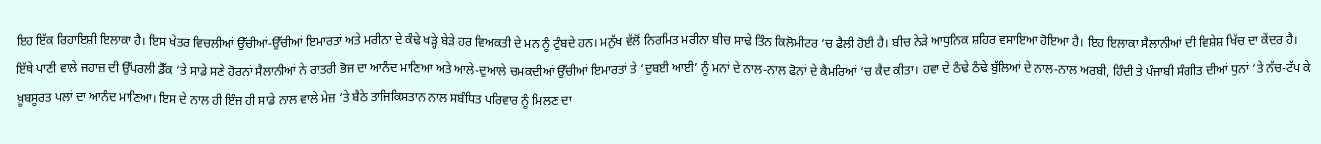ਇਹ ਇੱਕ ਰਿਹਾਇਸ਼ੀ ਇਲਾਕਾ ਹੈ। ਇਸ ਖੇਤਰ ਵਿਚਲੀਆਂ ਉੱਚੀਆਂ-ਉੱਚੀਆਂ ਇਮਾਰਤਾਂ ਅਤੇ ਮਰੀਨਾ ਦੇ ਕੰਢੇ ਖੜ੍ਹੇ ਬੇੜੇ ਹਰ ਵਿਅਕਤੀ ਦੇ ਮਨ ਨੂੰ ਟੁੰਬਦੇ ਹਨ। ਮਨੁੱਖ ਵੱਲੋਂ ਨਿਰਮਿਤ ਮਰੀਨਾ ਬੀਚ ਸਾਢੇ ਤਿੰਨ ਕਿਲੋਮੀਟਰ ‘ਚ ਫੈਲੀ ਹੋਈ ਹੈ। ਬੀਚ ਨੇੜੇ ਆਧੁਨਿਕ ਸ਼ਹਿਰ ਵਸਾਇਆ ਹੋਇਆ ਹੈ। ਇਹ ਇਲਾਕਾ ਸੈਲਾਨੀਆਂ ਦੀ ਵਿਸ਼ੇਸ਼ ਖਿੱਚ ਦਾ ਕੇਂਦਰ ਹੈ। ਇੱਥੇ ਪਾਣੀ ਵਾਲੇ ਜਹਾਜ਼ ਦੀ ਉੱਪਰਲੀ ਡੈੱਕ ‘ਤੇ ਸਾਡੇ ਸਣੇ ਹੋਰਨਾਂ ਸੈਲਾਨੀਆਂ ਨੇ ਰਾਤਰੀ ਭੋਜ ਦਾ ਆਨੰਦ ਮਾਣਿਆ ਅਤੇ ਆਲੇ-ਦੁਆਲੇ ਚਮਕਦੀਆਂ ਉੱਚੀਆਂ ਇਮਾਰਤਾਂ ਤੇ ‘ਦੁਬਈ ਆਈ’ ਨੂੰ ਮਨਾਂ ਦੇ ਨਾਲ-ਨਾਲ ਫੋਨਾਂ ਦੇ ਕੈਮਰਿਆਂ ‘ਚ ਕੈਦ ਕੀਤਾ। ਹਵਾ ਦੇ ਠੰਢੇ ਠੰਢੇ ਬੁੱਲਿਆਂ ਦੇ ਨਾਲ-ਨਾਲ ਅਰਬੀ, ਹਿੰਦੀ ਤੇ ਪੰਜਾਬੀ ਸੰਗੀਤ ਦੀਆਂ ਧੁਨਾਂ ‘ਤੇ ਨੱਚ-ਟੱਪ ਕੇ ਖ਼ੂਬਸੂਰਤ ਪਲਾਂ ਦਾ ਆਨੰਦ ਮਾਣਿਆ। ਇਸ ਦੇ ਨਾਲ ਹੀ ਇੰਜ ਹੀ ਸਾਡੇ ਨਾਲ ਵਾਲੇ ਮੇਜ਼ ‘ਤੇ ਬੈਠੇ ਤਾਜਿਕਿਸਤਾਨ ਨਾਲ ਸਬੰਧਿਤ ਪਰਿਵਾਰ ਨੂੰ ਮਿਲਣ ਦਾ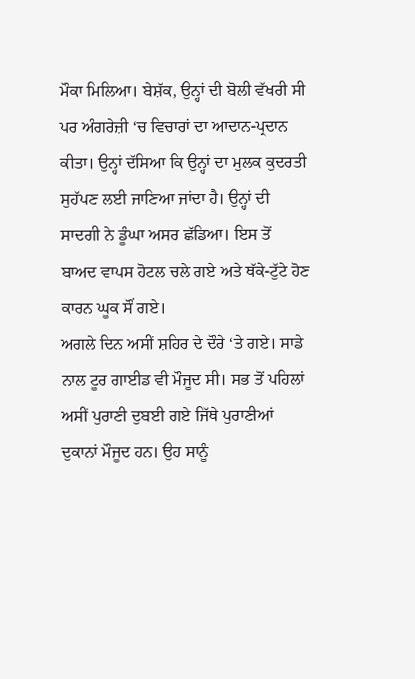ਮੌਕਾ ਮਿਲਿਆ। ਬੇਸ਼ੱਕ, ਉਨ੍ਹਾਂ ਦੀ ਬੋਲੀ ਵੱਖਰੀ ਸੀ ਪਰ ਅੰਗਰੇਜ਼ੀ ‘ਚ ਵਿਚਾਰਾਂ ਦਾ ਆਦਾਨ-ਪ੍ਰਦਾਨ ਕੀਤਾ। ਉਨ੍ਹਾਂ ਦੱਸਿਆ ਕਿ ਉਨ੍ਹਾਂ ਦਾ ਮੁਲਕ ਕੁਦਰਤੀ ਸੁਹੱਪਣ ਲਈ ਜਾਣਿਆ ਜਾਂਦਾ ਹੈ। ਉਨ੍ਹਾਂ ਦੀ ਸਾਦਗੀ ਨੇ ਡੂੰਘਾ ਅਸਰ ਛੱਡਿਆ। ਇਸ ਤੋਂ ਬਾਅਦ ਵਾਪਸ ਹੋਟਲ ਚਲੇ ਗਏ ਅਤੇ ਥੱਕੇ-ਟੁੱਟੇ ਹੋਣ ਕਾਰਨ ਘੂਕ ਸੌਂ ਗਏ।
ਅਗਲੇ ਦਿਨ ਅਸੀਂ ਸ਼ਹਿਰ ਦੇ ਦੌਰੇ ‘ਤੇ ਗਏ। ਸਾਡੇ ਨਾਲ ਟੂਰ ਗਾਈਡ ਵੀ ਮੌਜੂਦ ਸੀ। ਸਭ ਤੋਂ ਪਹਿਲਾਂ ਅਸੀਂ ਪੁਰਾਣੀ ਦੁਬਈ ਗਏ ਜਿੱਥੇ ਪੁਰਾਣੀਆਂ ਦੁਕਾਨਾਂ ਮੌਜੂਦ ਹਨ। ਉਹ ਸਾਨੂੰ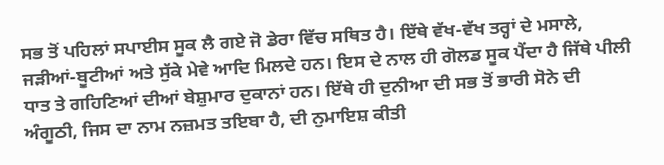ਸਭ ਤੋਂ ਪਹਿਲਾਂ ਸਪਾਈਸ ਸੂਕ ਲੈ ਗਏ ਜੋ ਡੇਰਾ ਵਿੱਚ ਸਥਿਤ ਹੈ। ਇੱਥੇ ਵੱਖ-ਵੱਖ ਤਰ੍ਹਾਂ ਦੇ ਮਸਾਲੇ, ਜੜੀਆਂ-ਬੂਟੀਆਂ ਅਤੇ ਸੁੱਕੇ ਮੇਵੇ ਆਦਿ ਮਿਲਦੇ ਹਨ। ਇਸ ਦੇ ਨਾਲ ਹੀ ਗੋਲਡ ਸੂਕ ਪੈਂਦਾ ਹੈ ਜਿੱਥੇ ਪੀਲੀ ਧਾਤ ਤੇ ਗਹਿਣਿਆਂ ਦੀਆਂ ਬੇਸ਼ੁਮਾਰ ਦੁਕਾਨਾਂ ਹਨ। ਇੱਥੇ ਹੀ ਦੁਨੀਆ ਦੀ ਸਭ ਤੋਂ ਭਾਰੀ ਸੋਨੇ ਦੀ ਅੰਗੂਠੀ, ਜਿਸ ਦਾ ਨਾਮ ਨਜ਼ਮਤ ਤਇਬਾ ਹੈ, ਦੀ ਨੁਮਾਇਸ਼ ਕੀਤੀ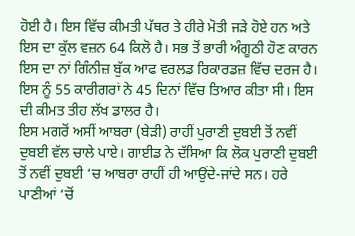ਹੋਈ ਹੈ। ਇਸ ਵਿੱਚ ਕੀਮਤੀ ਪੱਥਰ ਤੇ ਹੀਰੇ ਮੋਤੀ ਜੜੇ ਹੋਏ ਹਨ ਅਤੇ ਇਸ ਦਾ ਕੁੱਲ ਵਜ਼ਨ 64 ਕਿਲੋ ਹੈ। ਸਭ ਤੋਂ ਭਾਰੀ ਅੰਗੂਠੀ ਹੋਣ ਕਾਰਨ ਇਸ ਦਾ ਨਾਂ ਗਿੰਨੀਜ਼ ਬੁੱਕ ਆਫ ਵਰਲਡ ਰਿਕਾਰਡਜ਼ ਵਿੱਚ ਦਰਜ ਹੈ। ਇਸ ਨੂੰ 55 ਕਾਰੀਗਰਾਂ ਨੇ 45 ਦਿਨਾਂ ਵਿੱਚ ਤਿਆਰ ਕੀਤਾ ਸੀ। ਇਸ ਦੀ ਕੀਮਤ ਤੀਹ ਲੱਖ ਡਾਲਰ ਹੈ।
ਇਸ ਮਗਰੋਂ ਅਸੀਂ ਆਬਰਾ (ਬੇੜੀ) ਰਾਹੀਂ ਪੁਰਾਣੀ ਦੁਬਈ ਤੋਂ ਨਵੀਂ ਦੁਬਈ ਵੱਲ ਚਾਲੇ ਪਾਏ। ਗਾਈਡ ਨੇ ਦੱਸਿਆ ਕਿ ਲੋਕ ਪੁਰਾਣੀ ਦੁਬਈ ਤੋਂ ਨਵੀਂ ਦੁਬਈ ‘ਚ ਆਬਰਾ ਰਾਹੀਂ ਹੀ ਆਉਂਦੇ-ਜਾਂਦੇ ਸਨ। ਹਰੇ ਪਾਣੀਆਂ ‘ਚੋਂ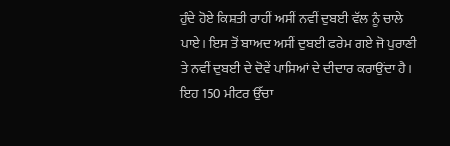ਹੁੰਦੇ ਹੋਏ ਕਿਸ਼ਤੀ ਰਾਹੀਂ ਅਸੀਂ ਨਵੀਂ ਦੁਬਈ ਵੱਲ ਨੂੰ ਚਾਲੇ ਪਾਏ। ਇਸ ਤੋਂ ਬਾਅਦ ਅਸੀਂ ਦੁਬਈ ਫਰੇਮ ਗਏ ਜੋ ਪੁਰਾਣੀ ਤੇ ਨਵੀਂ ਦੁਬਈ ਦੇ ਦੋਵੇਂ ਪਾਸਿਆਂ ਦੇ ਦੀਦਾਰ ਕਰਾਉਂਦਾ ਹੈ। ਇਹ 150 ਮੀਟਰ ਉੱਚਾ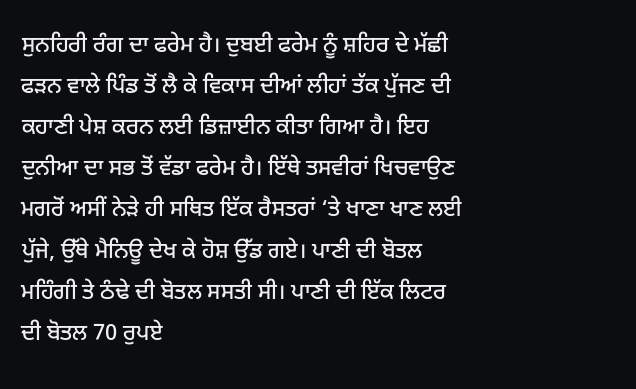ਸੁਨਹਿਰੀ ਰੰਗ ਦਾ ਫਰੇਮ ਹੈ। ਦੁਬਈ ਫਰੇਮ ਨੂੰ ਸ਼ਹਿਰ ਦੇ ਮੱਛੀ ਫੜਨ ਵਾਲੇ ਪਿੰਡ ਤੋਂ ਲੈ ਕੇ ਵਿਕਾਸ ਦੀਆਂ ਲੀਹਾਂ ਤੱਕ ਪੁੱਜਣ ਦੀ ਕਹਾਣੀ ਪੇਸ਼ ਕਰਨ ਲਈ ਡਿਜ਼ਾਈਨ ਕੀਤਾ ਗਿਆ ਹੈ। ਇਹ ਦੁਨੀਆ ਦਾ ਸਭ ਤੋਂ ਵੱਡਾ ਫਰੇਮ ਹੈ। ਇੱਥੇ ਤਸਵੀਰਾਂ ਖਿਚਵਾਉਣ ਮਗਰੋਂ ਅਸੀਂ ਨੇੜੇ ਹੀ ਸਥਿਤ ਇੱਕ ਰੈਸਤਰਾਂ ‘ਤੇ ਖਾਣਾ ਖਾਣ ਲਈ ਪੁੱਜੇ, ਉੱਥੇ ਮੈਨਿਊ ਦੇਖ ਕੇ ਹੋਸ਼ ਉੱਡ ਗਏ। ਪਾਣੀ ਦੀ ਬੋਤਲ ਮਹਿੰਗੀ ਤੇ ਠੰਢੇ ਦੀ ਬੋਤਲ ਸਸਤੀ ਸੀ। ਪਾਣੀ ਦੀ ਇੱਕ ਲਿਟਰ ਦੀ ਬੋਤਲ 70 ਰੁਪਏ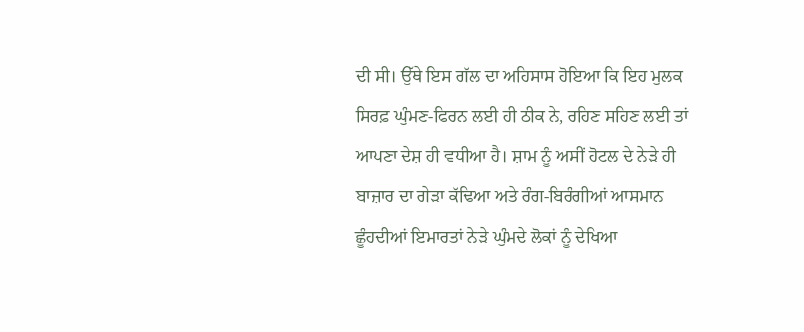ਦੀ ਸੀ। ਉੱਥੇ ਇਸ ਗੱਲ ਦਾ ਅਹਿਸਾਸ ਹੋਇਆ ਕਿ ਇਹ ਮੁਲਕ ਸਿਰਫ਼ ਘੁੰਮਣ-ਫਿਰਨ ਲਈ ਹੀ ਠੀਕ ਨੇ, ਰਹਿਣ ਸਹਿਣ ਲਈ ਤਾਂ ਆਪਣਾ ਦੇਸ਼ ਹੀ ਵਧੀਆ ਹੈ। ਸ਼ਾਮ ਨੂੰ ਅਸੀਂ ਹੋਟਲ ਦੇ ਨੇੜੇ ਹੀ ਬਾਜ਼ਾਰ ਦਾ ਗੇੜਾ ਕੱਢਿਆ ਅਤੇ ਰੰਗ-ਬਿਰੰਗੀਆਂ ਆਸਮਾਨ ਛੂੰਹਦੀਆਂ ਇਮਾਰਤਾਂ ਨੇੜੇ ਘੁੰਮਦੇ ਲੋਕਾਂ ਨੂੰ ਦੇਖਿਆ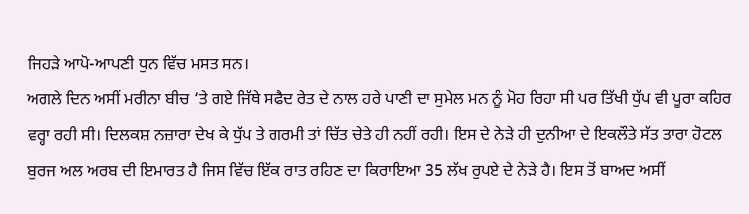ਜਿਹੜੇ ਆਪੋ-ਆਪਣੀ ਧੁਨ ਵਿੱਚ ਮਸਤ ਸਨ।
ਅਗਲੇ ਦਿਨ ਅਸੀਂ ਮਰੀਨਾ ਬੀਚ ‘ਤੇ ਗਏ ਜਿੱਥੇ ਸਫੈਦ ਰੇਤ ਦੇ ਨਾਲ ਹਰੇ ਪਾਣੀ ਦਾ ਸੁਮੇਲ ਮਨ ਨੂੰ ਮੋਹ ਰਿਹਾ ਸੀ ਪਰ ਤਿੱਖੀ ਧੁੱਪ ਵੀ ਪੂਰਾ ਕਹਿਰ ਵਰ੍ਹਾ ਰਹੀ ਸੀ। ਦਿਲਕਸ਼ ਨਜ਼ਾਰਾ ਦੇਖ ਕੇ ਧੁੱਪ ਤੇ ਗਰਮੀ ਤਾਂ ਚਿੱਤ ਚੇਤੇ ਹੀ ਨਹੀਂ ਰਹੀ। ਇਸ ਦੇ ਨੇੜੇ ਹੀ ਦੁਨੀਆ ਦੇ ਇਕਲੌਤੇ ਸੱਤ ਤਾਰਾ ਹੋਟਲ ਬੁਰਜ ਅਲ ਅਰਬ ਦੀ ਇਮਾਰਤ ਹੈ ਜਿਸ ਵਿੱਚ ਇੱਕ ਰਾਤ ਰਹਿਣ ਦਾ ਕਿਰਾਇਆ 35 ਲੱਖ ਰੁਪਏ ਦੇ ਨੇੜੇ ਹੈ। ਇਸ ਤੋਂ ਬਾਅਦ ਅਸੀਂ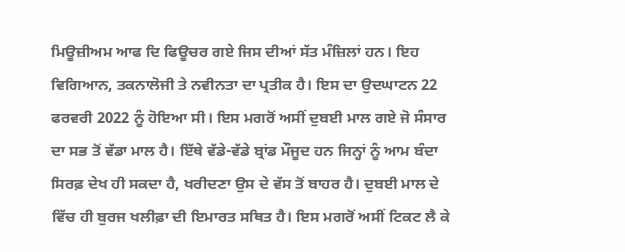ਮਿਊਜ਼ੀਅਮ ਆਫ ਦਿ ਫਿਊਚਰ ਗਏ ਜਿਸ ਦੀਆਂ ਸੱਤ ਮੰਜ਼ਿਲਾਂ ਹਨ। ਇਹ ਵਿਗਿਆਨ, ਤਕਨਾਲੋਜੀ ਤੇ ਨਵੀਨਤਾ ਦਾ ਪ੍ਰਤੀਕ ਹੈ। ਇਸ ਦਾ ਉਦਘਾਟਨ 22 ਫਰਵਰੀ 2022 ਨੂੰ ਹੋਇਆ ਸੀ। ਇਸ ਮਗਰੋਂ ਅਸੀਂ ਦੁਬਈ ਮਾਲ ਗਏ ਜੋ ਸੰਸਾਰ ਦਾ ਸਭ ਤੋਂ ਵੱਡਾ ਮਾਲ ਹੈ। ਇੱਥੇ ਵੱਡੇ-ਵੱਡੇ ਬ੍ਰਾਂਡ ਮੌਜੂਦ ਹਨ ਜਿਨ੍ਹਾਂ ਨੂੰ ਆਮ ਬੰਦਾ ਸਿਰਫ਼ ਦੇਖ ਹੀ ਸਕਦਾ ਹੈ, ਖਰੀਦਣਾ ਉਸ ਦੇ ਵੱਸ ਤੋਂ ਬਾਹਰ ਹੈ। ਦੁਬਈ ਮਾਲ ਦੇ ਵਿੱਚ ਹੀ ਬੁਰਜ ਖਲੀਫ਼ਾ ਦੀ ਇਮਾਰਤ ਸਥਿਤ ਹੈ। ਇਸ ਮਗਰੋਂ ਅਸੀਂ ਟਿਕਟ ਲੈ ਕੇ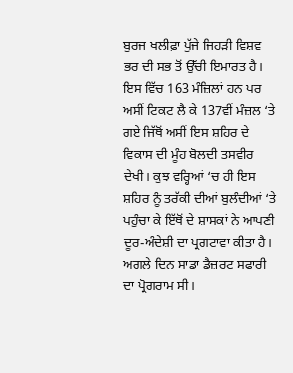ਬੁਰਜ ਖਲੀਫ਼ਾ ਪੁੱਜੇ ਜਿਹੜੀ ਵਿਸ਼ਵ ਭਰ ਦੀ ਸਭ ਤੋਂ ਉੱਚੀ ਇਮਾਰਤ ਹੈ। ਇਸ ਵਿੱਚ 163 ਮੰਜ਼ਿਲਾਂ ਹਨ ਪਰ ਅਸੀਂ ਟਿਕਟ ਲੈ ਕੇ 137ਵੀਂ ਮੰਜ਼ਲ ‘ਤੇ ਗਏ ਜਿੱਥੋਂ ਅਸੀਂ ਇਸ ਸ਼ਹਿਰ ਦੇ ਵਿਕਾਸ ਦੀ ਮੂੰਹ ਬੋਲਦੀ ਤਸਵੀਰ ਦੇਖੀ। ਕੁਝ ਵਰ੍ਹਿਆਂ ‘ਚ ਹੀ ਇਸ ਸ਼ਹਿਰ ਨੂੰ ਤਰੱਕੀ ਦੀਆਂ ਬੁਲੰਦੀਆਂ ‘ਤੇ ਪਹੁੰਚਾ ਕੇ ਇੱਥੋਂ ਦੇ ਸ਼ਾਸਕਾਂ ਨੇ ਆਪਣੀ ਦੂਰ-ਅੰਦੇਸ਼ੀ ਦਾ ਪ੍ਰਗਟਾਵਾ ਕੀਤਾ ਹੈ।
ਅਗਲੇ ਦਿਨ ਸਾਡਾ ਡੈਜ਼ਰਟ ਸਫਾਰੀ ਦਾ ਪ੍ਰੋਗਰਾਮ ਸੀ।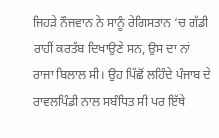ਜਿਹੜੇ ਨੌਜਵਾਨ ਨੇ ਸਾਨੂੰ ਰੇਗਿਸਤਾਨ ‘ਚ ਗੱਡੀ ਰਾਹੀਂ ਕਰਤੱਬ ਦਿਖਾਉਣੇ ਸਨ, ਉਸ ਦਾ ਨਾਂ ਰਾਜਾ ਬਿਲਾਲ ਸੀ। ਉਹ ਪਿੱਛੋਂ ਲਹਿੰਦੇ ਪੰਜਾਬ ਦੇ ਰਾਵਲਪਿੰਡੀ ਨਾਲ ਸਬੰਧਿਤ ਸੀ ਪਰ ਇੱਥੇ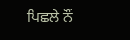ਪਿਛਲੇ ਨੌਂ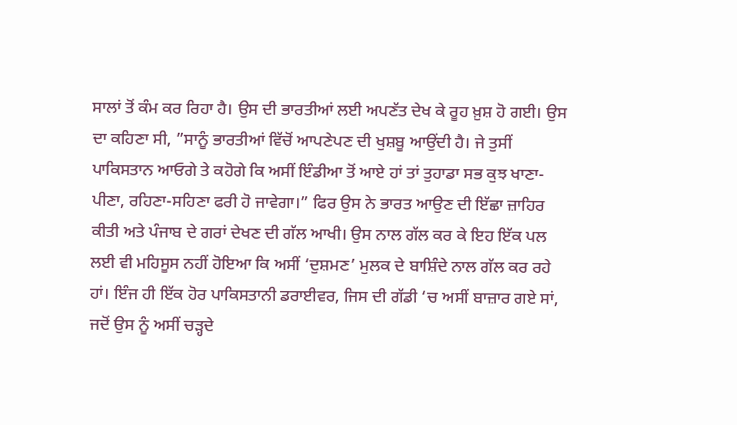ਸਾਲਾਂ ਤੋਂ ਕੰਮ ਕਰ ਰਿਹਾ ਹੈ। ਉਸ ਦੀ ਭਾਰਤੀਆਂ ਲਈ ਅਪਣੱਤ ਦੇਖ ਕੇ ਰੂਹ ਖ਼ੁਸ਼ ਹੋ ਗਈ। ਉਸ ਦਾ ਕਹਿਣਾ ਸੀ, ”ਸਾਨੂੰ ਭਾਰਤੀਆਂ ਵਿੱਚੋਂ ਆਪਣੇਪਣ ਦੀ ਖੁਸ਼ਬੂ ਆਉਂਦੀ ਹੈ। ਜੇ ਤੁਸੀਂ ਪਾਕਿਸਤਾਨ ਆਓਗੇ ਤੇ ਕਹੋਗੇ ਕਿ ਅਸੀਂ ਇੰਡੀਆ ਤੋਂ ਆਏ ਹਾਂ ਤਾਂ ਤੁਹਾਡਾ ਸਭ ਕੁਝ ਖਾਣਾ-ਪੀਣਾ, ਰਹਿਣਾ-ਸਹਿਣਾ ਫਰੀ ਹੋ ਜਾਵੇਗਾ।” ਫਿਰ ਉਸ ਨੇ ਭਾਰਤ ਆਉਣ ਦੀ ਇੱਛਾ ਜ਼ਾਹਿਰ ਕੀਤੀ ਅਤੇ ਪੰਜਾਬ ਦੇ ਗਰਾਂ ਦੇਖਣ ਦੀ ਗੱਲ ਆਖੀ। ਉਸ ਨਾਲ ਗੱਲ ਕਰ ਕੇ ਇਹ ਇੱਕ ਪਲ ਲਈ ਵੀ ਮਹਿਸੂਸ ਨਹੀਂ ਹੋਇਆ ਕਿ ਅਸੀਂ ‘ਦੁਸ਼ਮਣ’ ਮੁਲਕ ਦੇ ਬਾਸ਼ਿੰਦੇ ਨਾਲ ਗੱਲ ਕਰ ਰਹੇ ਹਾਂ। ਇੰਜ ਹੀ ਇੱਕ ਹੋਰ ਪਾਕਿਸਤਾਨੀ ਡਰਾਈਵਰ, ਜਿਸ ਦੀ ਗੱਡੀ ‘ਚ ਅਸੀਂ ਬਾਜ਼ਾਰ ਗਏ ਸਾਂ, ਜਦੋਂ ਉਸ ਨੂੰ ਅਸੀਂ ਚੜ੍ਹਦੇ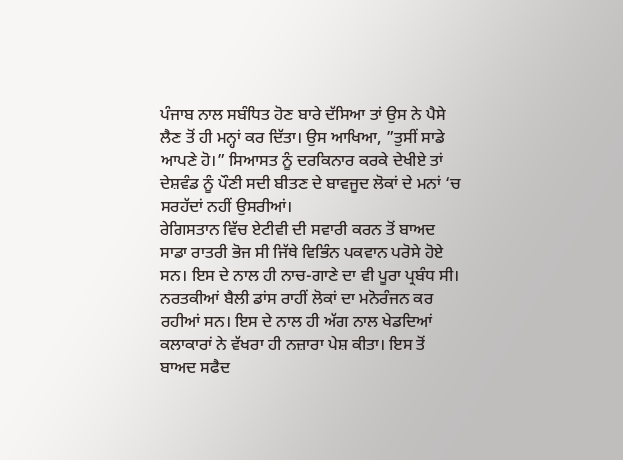ਪੰਜਾਬ ਨਾਲ ਸਬੰਧਿਤ ਹੋਣ ਬਾਰੇ ਦੱਸਿਆ ਤਾਂ ਉਸ ਨੇ ਪੈਸੇ ਲੈਣ ਤੋਂ ਹੀ ਮਨ੍ਹਾਂ ਕਰ ਦਿੱਤਾ। ਉਸ ਆਖਿਆ, ”ਤੁਸੀਂ ਸਾਡੇ ਆਪਣੇ ਹੋ।” ਸਿਆਸਤ ਨੂੰ ਦਰਕਿਨਾਰ ਕਰਕੇ ਦੇਖੀਏ ਤਾਂ ਦੇਸ਼ਵੰਡ ਨੂੰ ਪੌਣੀ ਸਦੀ ਬੀਤਣ ਦੇ ਬਾਵਜੂਦ ਲੋਕਾਂ ਦੇ ਮਨਾਂ ‘ਚ ਸਰਹੱਦਾਂ ਨਹੀਂ ਉਸਰੀਆਂ।
ਰੇਗਿਸਤਾਨ ਵਿੱਚ ਏਟੀਵੀ ਦੀ ਸਵਾਰੀ ਕਰਨ ਤੋਂ ਬਾਅਦ ਸਾਡਾ ਰਾਤਰੀ ਭੋਜ ਸੀ ਜਿੱਥੇ ਵਿਭਿੰਨ ਪਕਵਾਨ ਪਰੋਸੇ ਹੋਏ ਸਨ। ਇਸ ਦੇ ਨਾਲ ਹੀ ਨਾਚ-ਗਾਣੇ ਦਾ ਵੀ ਪੂਰਾ ਪ੍ਰਬੰਧ ਸੀ। ਨਰਤਕੀਆਂ ਬੈਲੀ ਡਾਂਸ ਰਾਹੀਂ ਲੋਕਾਂ ਦਾ ਮਨੋਰੰਜਨ ਕਰ ਰਹੀਆਂ ਸਨ। ਇਸ ਦੇ ਨਾਲ ਹੀ ਅੱਗ ਨਾਲ ਖੇਡਦਿਆਂ ਕਲਾਕਾਰਾਂ ਨੇ ਵੱਖਰਾ ਹੀ ਨਜ਼ਾਰਾ ਪੇਸ਼ ਕੀਤਾ। ਇਸ ਤੋਂ ਬਾਅਦ ਸਫੈਦ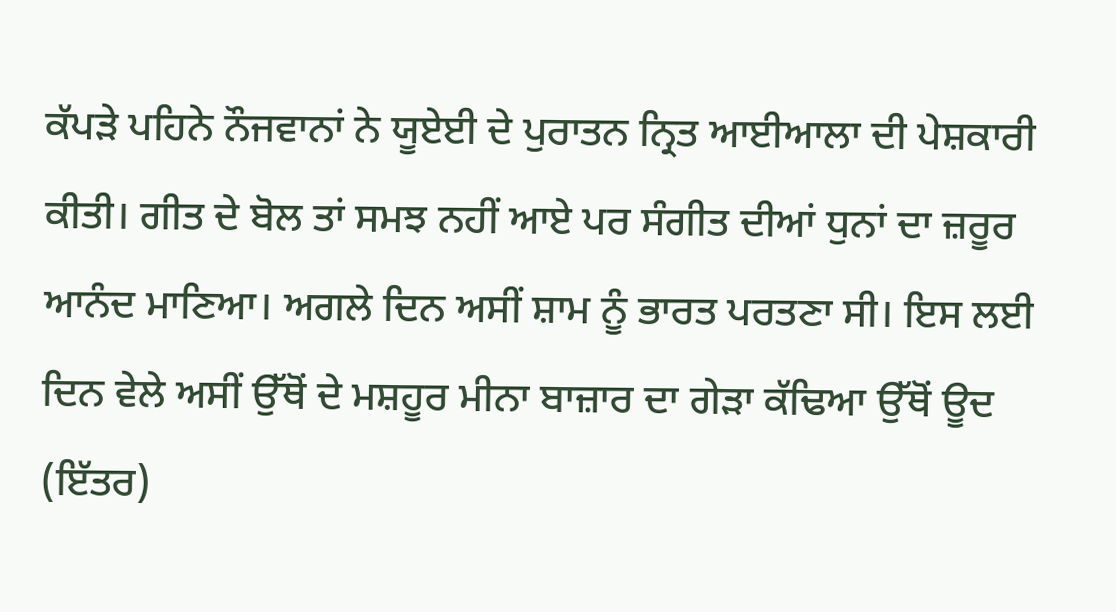ਕੱਪੜੇ ਪਹਿਨੇ ਨੌਜਵਾਨਾਂ ਨੇ ਯੂਏਈ ਦੇ ਪੁਰਾਤਨ ਨ੍ਰਿਤ ਆਈਆਲਾ ਦੀ ਪੇਸ਼ਕਾਰੀ ਕੀਤੀ। ਗੀਤ ਦੇ ਬੋਲ ਤਾਂ ਸਮਝ ਨਹੀਂ ਆਏ ਪਰ ਸੰਗੀਤ ਦੀਆਂ ਧੁਨਾਂ ਦਾ ਜ਼ਰੂਰ ਆਨੰਦ ਮਾਣਿਆ। ਅਗਲੇ ਦਿਨ ਅਸੀਂ ਸ਼ਾਮ ਨੂੰ ਭਾਰਤ ਪਰਤਣਾ ਸੀ। ਇਸ ਲਈ ਦਿਨ ਵੇਲੇ ਅਸੀਂ ਉੱਥੋਂ ਦੇ ਮਸ਼ਹੂਰ ਮੀਨਾ ਬਾਜ਼ਾਰ ਦਾ ਗੇੜਾ ਕੱਢਿਆ ਉੱਥੋਂ ਊਦ (ਇੱਤਰ)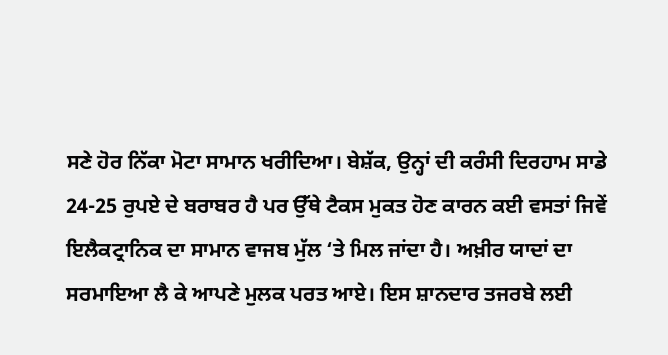ਸਣੇ ਹੋਰ ਨਿੱਕਾ ਮੋਟਾ ਸਾਮਾਨ ਖਰੀਦਿਆ। ਬੇਸ਼ੱਕ, ਉਨ੍ਹਾਂ ਦੀ ਕਰੰਸੀ ਦਿਰਹਾਮ ਸਾਡੇ 24-25 ਰੁਪਏ ਦੇ ਬਰਾਬਰ ਹੈ ਪਰ ਉੱਥੇ ਟੈਕਸ ਮੁਕਤ ਹੋਣ ਕਾਰਨ ਕਈ ਵਸਤਾਂ ਜਿਵੇਂ ਇਲੈਕਟ੍ਰਾਨਿਕ ਦਾ ਸਾਮਾਨ ਵਾਜਬ ਮੁੱਲ ‘ਤੇ ਮਿਲ ਜਾਂਦਾ ਹੈ। ਅਖ਼ੀਰ ਯਾਦਾਂ ਦਾ ਸਰਮਾਇਆ ਲੈ ਕੇ ਆਪਣੇ ਮੁਲਕ ਪਰਤ ਆਏ। ਇਸ ਸ਼ਾਨਦਾਰ ਤਜਰਬੇ ਲਈ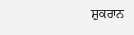ਸ਼ੁਕਰਾਨ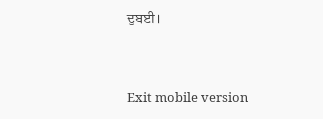ਦੁਬਈ।



Exit mobile version